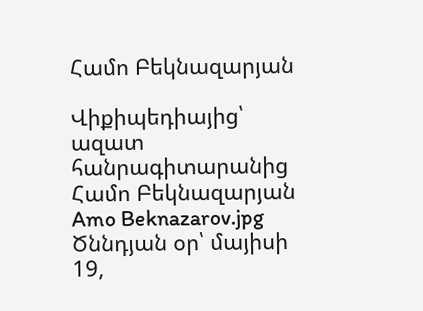Համո Բեկնազարյան

Վիքիպեդիայից՝ ազատ հանրագիտարանից
Համո Բեկնազարյան
Amo Beknazarov.jpg
Ծննդյան օր՝ մայիսի 19,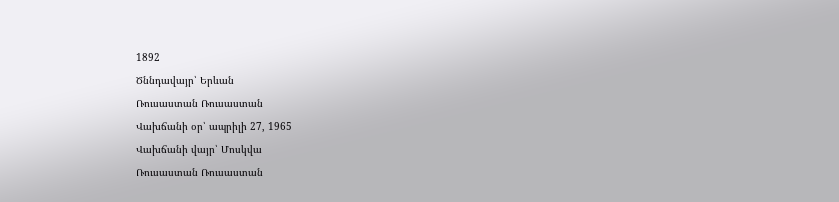1892
Ծննդավայր՝ Երևան
Ռուսաստան Ռուսաստան
Վախճանի օր՝ ապրիլի 27, 1965
Վախճանի վայր՝ Մոսկվա
Ռուսաստան Ռուսաստան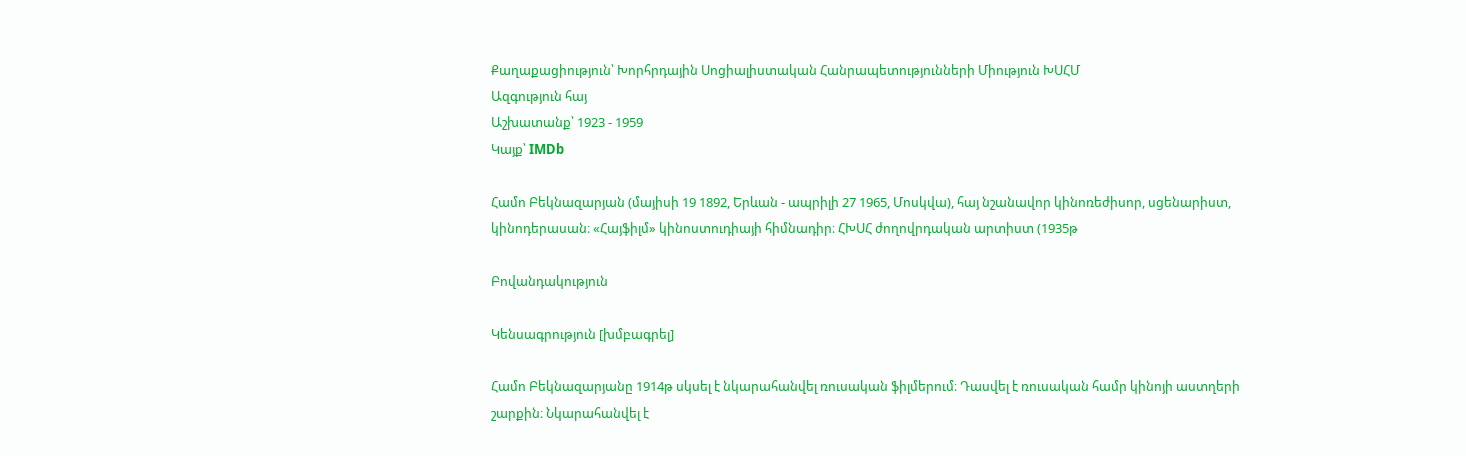Քաղաքացիություն՝ Խորհրդային Սոցիալիստական Հանրապետությունների Միություն ԽՍՀՄ
Ազգություն հայ
Աշխատանք՝ 1923 - 1959
Կայք՝ IMDb

Համո Բեկնազարյան (մայիսի 19 1892, Երևան - ապրիլի 27 1965, Մոսկվա), հայ նշանավոր կինոռեժիսոր, սցենարիստ, կինոդերասան։ «Հայֆիլմ» կինոստուդիայի հիմնադիր։ ՀԽՍՀ ժողովրդական արտիստ (1935թ

Բովանդակություն

Կենսագրություն [խմբագրել]

Համո Բեկնազարյանը 1914թ սկսել է նկարահանվել ռուսական ֆիլմերում։ Դասվել է ռուսական համր կինոյի աստղերի շարքին։ Նկարահանվել է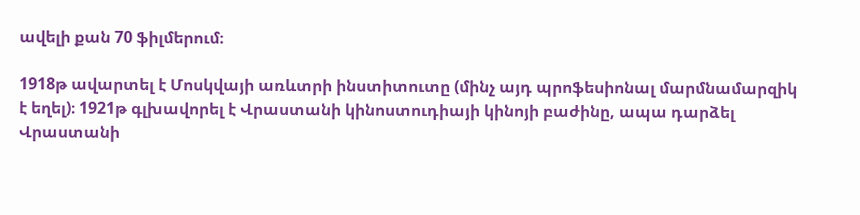ավելի քան 70 ֆիլմերում։

1918թ ավարտել է Մոսկվայի առևտրի ինստիտուտը (մինչ այդ պրոֆեսիոնալ մարմնամարզիկ է եղել)։ 1921թ գլխավորել է Վրաստանի կինոստուդիայի կինոյի բաժինը, ապա դարձել Վրաստանի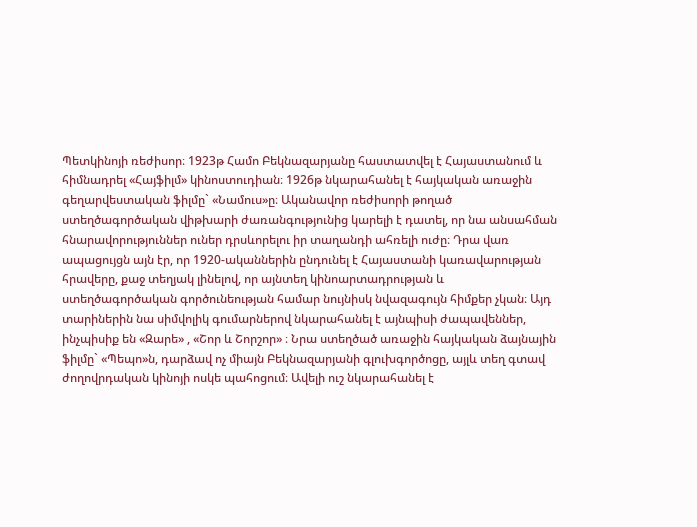Պետկինոյի ռեժիսոր։ 1923թ Համո Բեկնազարյանը հաստատվել է Հայաստանում և հիմնադրել «Հայֆիլմ» կինոստուդիան։ 1926թ նկարահանել է հայկական առաջին գեղարվեստական ֆիլմը` «Նամուս»ը։ Ականավոր ռեժիսորի թողած ստեղծագործական վիթխարի ժառանգությունից կարելի է դատել, որ նա անսահման հնարավորություններ ուներ դրսևորելու իր տաղանդի ահռելի ուժը։ Դրա վառ ապացույցն այն էր, որ 1920-ականներին ընդունել է Հայաստանի կառավարության հրավերը, քաջ տեղյակ լինելով, որ այնտեղ կինոարտադրության և ստեղծագործական գործունեության համար նույնիսկ նվազագույն հիմքեր չկան։ Այդ տարիներին նա սիմվոլիկ գումարներով նկարահանել է այնպիսի ժապավեններ, ինչպիսիք են «Զարե» , «Շոր և Շորշոր» ։ Նրա ստեղծած առաջին հայկական ձայնային ֆիլմը` «Պեպո»ն, դարձավ ոչ միայն Բեկնազարյանի գլուխգործոցը, այլև տեղ գտավ ժողովրդական կինոյի ոսկե պահոցում։ Ավելի ուշ նկարահանել է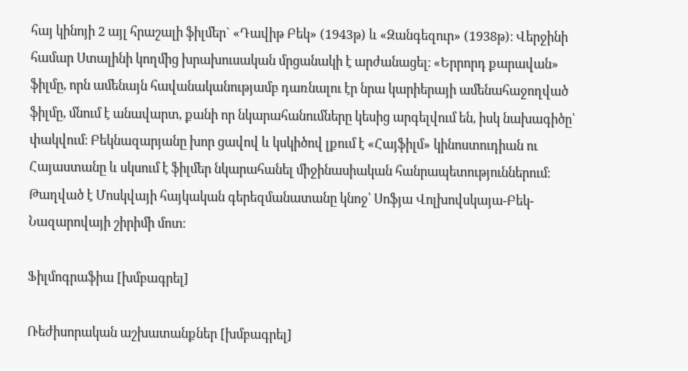հայ կինոյի 2 այլ հրաշալի ֆիլմեր` «Դավիթ Բեկ» (1943թ) և «Զանգեզուր» (1938թ)։ Վերջինի համար Ստալինի կողմից խրախուսական մրցանակի է արժանացել։ «Երրորդ քարավան» ֆիլմը, որն ամենայն հավանականությամբ դառնալու էր նրա կարիերայի ամենահաջողված ֆիլմը, մնում է անավարտ, քանի որ նկարահանումները կեսից արգելվում են, իսկ նախագիծը՝ փակվում։ Բեկնազարյանը խոր ցավով և կսկիծով լքում է «Հայֆիլմ» կինոստուդիան ու Հայաստանը և սկսում է ֆիլմեր նկարահանել միջինասիական հանրապետություններում։ Թաղված է Մոսկվայի հայկական գերեզմանատանը կնոջ՝ Սոֆյա Վոլխովսկայա-Բեկ-Նազարովայի շիրիմի մոտ։

Ֆիլմոգրաֆիա [խմբագրել]

Ռեժիսորական աշխատանքներ [խմբագրել]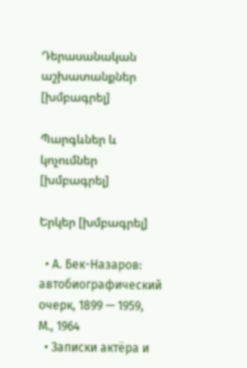Դերասանական աշխատանքներ [խմբագրել]

Պարգևներ և կոչումներ [խմբագրել]

Երկեր [խմբագրել]

  • А. Бек-Назаров: автобиографический очерк, 1899 — 1959, М., 1964
  • Записки актёра и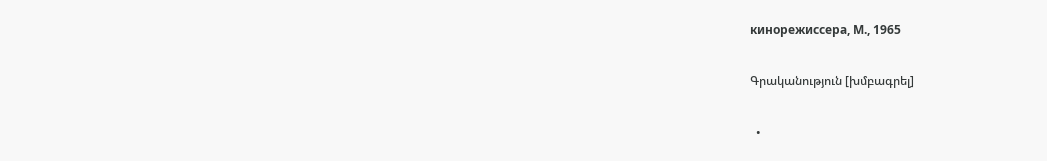кинорежиссера, М., 1965

Գրականություն [խմբագրել]

  •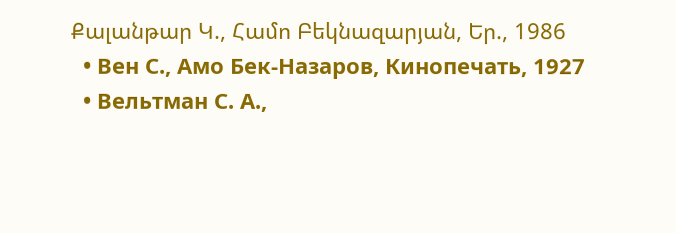Քալանթար Կ., Համո Բեկնազարյան, Եր., 1986
  • Вен С., Амо Бек-Назаров, Кинопечать, 1927
  • Вельтман С. А.,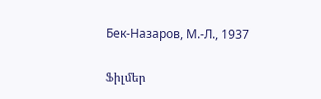Бек-Назаров, М.-Л., 1937

Ֆիլմեր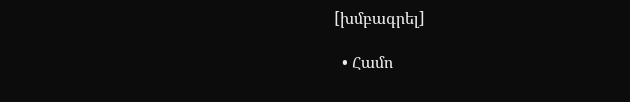[խմբագրել]

  • Համո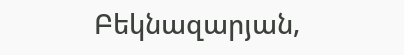Բեկնազարյան,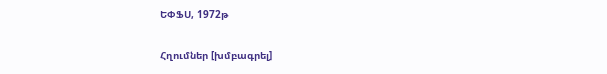ԵՓՖՍ, 1972թ

Հղումներ [խմբագրել]